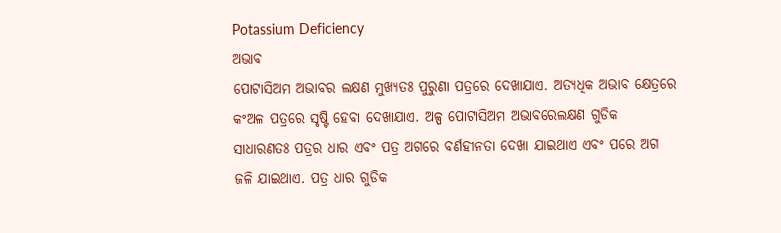Potassium Deficiency
ଅଭାବ
ପୋଟାସିଅମ ଅଭାବର ଲକ୍ଷଣ ମୁଖ୍ୟତଃ ପୁରୁଣା ପତ୍ରରେ ଦେଖାଯାଏ. ଅତ୍ୟଧିକ ଅଭାବ କ୍ଷେତ୍ରରେ କଂଅଳ ପତ୍ରରେ ସୃଷ୍ଟି ହେବା ଦେଖାଯାଏ. ଅଳ୍ପ ପୋଟାସିଅମ ଅଭାବରେଲକ୍ଷଣ ଗୁଡିକ ସାଧାରଣତଃ ପତ୍ରର ଧାର ଏବଂ ପତ୍ର ଅଗରେ ବର୍ଣହୀନତା ଦେଖା ଯାଇଥାଏ ଏବଂ ପରେ ଅଗ ଜଳି ଯାଇଥାଏ. ପତ୍ର ଧାର ଗୁଡିକ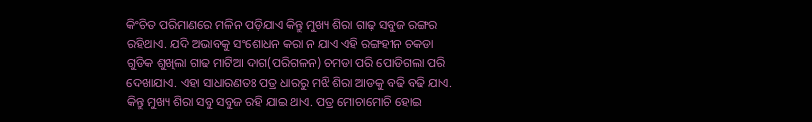କିଂଚିତ ପରିମାଣରେ ମଳିନ ପଡ଼ିଯାଏ କିନ୍ତୁ ମୁଖ୍ୟ ଶିରା ଗାଢ଼ ସବୁଜ ରଙ୍ଗର ରହିଥାଏ. ଯଦି ଅଭାବକୁ ସଂଶୋଧନ କରା ନ ଯାଏ ଏହି ରଙ୍ଗହୀନ ଚକଡା ଗୁଡିକ ଶୁଖିଲା ଗାଢ ମାଟିଆ ଦାଗ(ପରିଗଳନ) ଚମଡା ପରି ପୋଡିଗଲା ପରି ଦେଖାଯାଏ. ଏହା ସାଧାରଣତଃ ପତ୍ର ଧାରରୁ ମଝି ଶିରା ଆଡକୁ ବଢି ବଢି ଯାଏ. କିନ୍ତୁ ମୁଖ୍ୟ ଶିରା ସବୁ ସବୁଜ ରହି ଯାଇ ଥାଏ. ପତ୍ର ମୋଚାମୋଚି ହୋଇ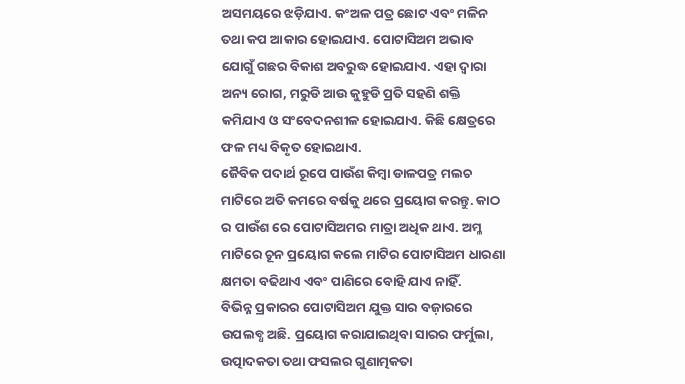ଅସମୟରେ ଝଡ଼ିଯାଏ. କଂଅଳ ପତ୍ର ଛୋଟ ଏବଂ ମଳିନ ତଥା କପ ଆକାର ହୋଇଯାଏ. ପୋଟାସିଅମ ଅଭାବ ଯୋଗୁଁ ଗଛର ବିକାଶ ଅବରୁଦ୍ଧ ହୋଇଯାଏ. ଏହା ଦ୍ୱାରା ଅନ୍ୟ ରୋଗ, ମରୁଡି ଆଉ କୁହୁଡି ପ୍ରତି ସହଣି ଶକ୍ତି କମିଯାଏ ଓ ସଂବେଦନଶୀଳ ହୋଇଯାଏ. କିଛି କ୍ଷେତ୍ରରେ ଫଳ ମଧ୍ୟ ବିକୃତ ହୋଇଥାଏ.
ଜୈବିକ ପଦାର୍ଥ ରୂପେ ପାଉଁଶ କିମ୍ବା ଡାଳପତ୍ର ମଲଚ ମାଟିରେ ଅତି କମରେ ବର୍ଷକୁ ଥରେ ପ୍ରୟୋଗ କରନ୍ତୁ. କାଠ ର ପାଉଁଶ ରେ ପୋଟାସିଅମର ମାତ୍ରା ଅଧିକ ଥାଏ. ଅମ୍ଳ ମାଟିରେ ଚୂନ ପ୍ରୟୋଗ କଲେ ମାଟିର ପୋଟାସିଅମ ଧାରଣା କ୍ଷମତା ବଢିଥାଏ ଏବଂ ପାଣିରେ ବୋହି ଯାଏ ନାହିଁ.
ବିଭିନ୍ନ ପ୍ରକାରର ପୋଟାସିଅମ ଯୁକ୍ତ ସାର ବଜ଼ାରରେ ଉପଲବ୍ଧ ଅଛି. ପ୍ରୟୋଗ କରାଯାଇଥିବା ସାରର ଫର୍ମୁଲା, ଉତ୍ପାଦକତା ତଥା ଫସଲର ଗୁଣାତ୍ମକତା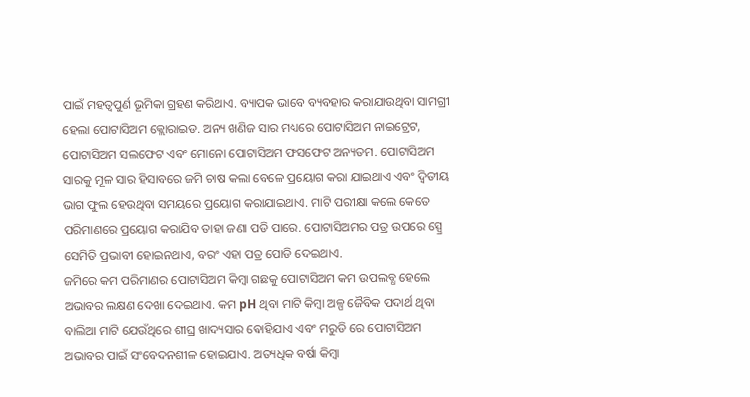ପାଇଁ ମହତ୍ଵପୁର୍ଣ ଭୂମିକା ଗ୍ରହଣ କରିଥାଏ. ବ୍ୟାପକ ଭାବେ ବ୍ୟବହାର କରାଯାଉଥିବା ସାମଗ୍ରୀ ହେଲା ପୋଟାସିଅମ କ୍ଲୋରାଇଡ. ଅନ୍ୟ ଖଣିଜ ସାର ମଧ୍ୟରେ ପୋଟାସିଅମ ନାଇଟ୍ରେଟ, ପୋଟାସିଅମ ସଲଫେଟ ଏବଂ ମୋନୋ ପୋଟାସିଅମ ଫସଫେଟ ଅନ୍ୟତମ. ପୋଟାସିଅମ ସାରକୁ ମୂଳ ସାର ହିସାବରେ ଜମି ଚାଷ କଲା ବେଳେ ପ୍ରୟୋଗ କରା ଯାଇଥାଏ ଏବଂ ଦ୍ଵିତୀୟ ଭାଗ ଫୁଲ ହେଉଥିବା ସମୟରେ ପ୍ରୟୋଗ କରାଯାଇଥାଏ. ମାଟି ପରୀକ୍ଷା କଲେ କେତେ ପରିମାଣରେ ପ୍ରୟୋଗ କରାଯିବ ତାହା ଜଣା ପଡି ପାରେ. ପୋଟାସିଅମର ପତ୍ର ଉପରେ ସ୍ପ୍ରେ ସେମିତି ପ୍ରଭାବୀ ହୋଇନଥାଏ, ବରଂ ଏହା ପତ୍ର ପୋଡି ଦେଇଥାଏ.
ଜମିରେ କମ ପରିମାଣର ପୋଟାସିଅମ କିମ୍ବା ଗଛକୁ ପୋଟାସିଅମ କମ ଉପଲବ୍ଧ ହେଲେ ଅଭାବର ଲକ୍ଷଣ ଦେଖା ଦେଇଥାଏ. କମ pH ଥିବା ମାଟି କିମ୍ବା ଅଳ୍ପ ଜୈବିକ ପଦାର୍ଥ ଥିବା ବାଲିଆ ମାଟି ଯେଉଁଥିରେ ଶୀଘ୍ର ଖାଦ୍ୟସାର ଵୋହିଯାଏ ଏବଂ ମରୁଡି ରେ ପୋଟାସିଅମ ଅଭାବର ପାଇଁ ସଂବେଦନଶୀଳ ହୋଇଯାଏ. ଅତ୍ୟଧିକ ବର୍ଷା କିମ୍ବା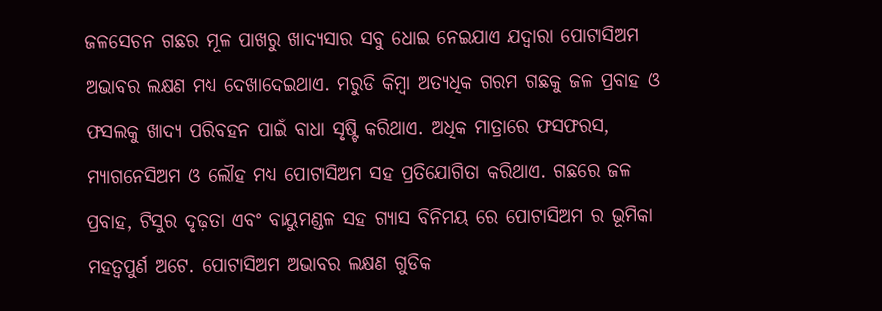ଜଳସେଚନ ଗଛର ମୂଳ ପାଖରୁ ଖାଦ୍ୟସାର ସବୁ ଧୋଇ ନେଇଯାଏ ଯଦ୍ୱାରା ପୋଟାସିଅମ ଅଭାବର ଲକ୍ଷଣ ମଧ୍ୟ ଦେଖାଦେଇଥାଏ. ମରୁଡି କିମ୍ବା ଅତ୍ୟଧିକ ଗରମ ଗଛକୁ ଜଳ ପ୍ରବାହ ଓ ଫସଲକୁ ଖାଦ୍ୟ ପରିବହନ ପାଇଁ ବାଧା ସୃଷ୍ଟି କରିଥାଏ. ଅଧିକ ମାତ୍ରାରେ ଫସଫରସ, ମ୍ୟାଗନେସିଅମ ଓ ଲୌହ ମଧ୍ୟ ପୋଟାସିଅମ ସହ ପ୍ରତିଯୋଗିତା କରିଥାଏ. ଗଛରେ ଜଳ ପ୍ରବାହ, ଟିସୁର ଦୃଢ଼ତା ଏବଂ ବାୟୁମଣ୍ଡଳ ସହ ଗ୍ୟାସ ବିନିମୟ ରେ ପୋଟାସିଅମ ର ଭୂମିକା ମହତ୍ଵପୁର୍ଣ ଅଟେ. ପୋଟାସିଅମ ଅଭାବର ଲକ୍ଷଣ ଗୁଡିକ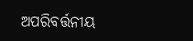ଅପରିବର୍ତ୍ତନୀୟ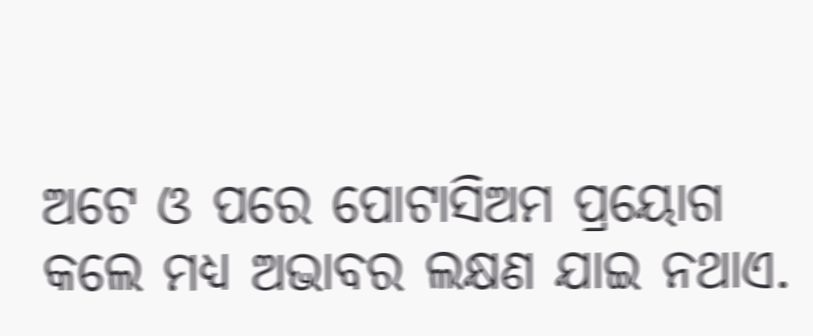ଅଟେ ଓ ପରେ ପୋଟାସିଅମ ପ୍ରୟୋଗ କଲେ ମଧ୍ୟ ଅଭାବର ଲକ୍ଷଣ ଯାଇ ନଥାଏ.